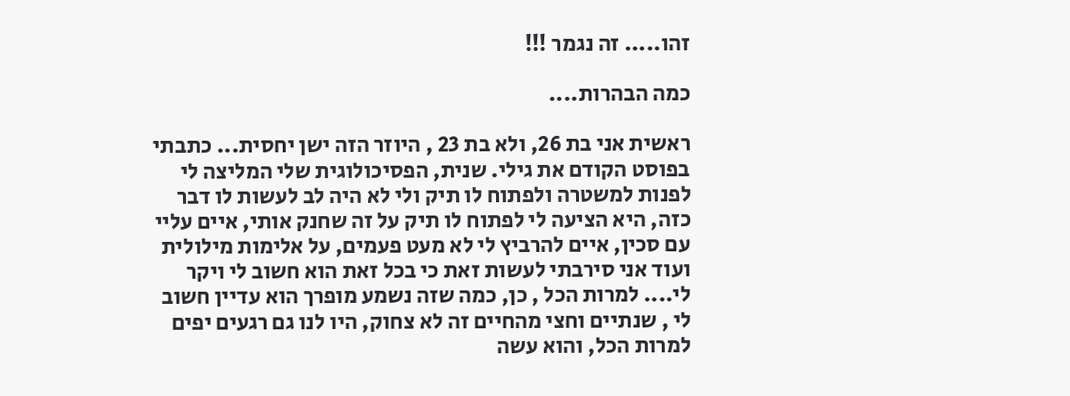זהו..... זה נגמר !!!

כמה הבהרות....

ראשית אני בת 26, ולא בת 23 , היוזר הזה ישן יחסית... כתבתי בפוסט הקודם את גילי. שנית, הפסיכולוגית שלי המליצה לי לפנות למשטרה ולפתוח לו תיק ולי לא היה לב לעשות לו דבר כזה, היא הציעה לי לפתוח לו תיק על זה שחנק אותי, איים עליי עם סכין, איים להרביץ לי לא מעט פעמים, על אלימות מילולית ועוד אני סירבתי לעשות זאת כי בכל זאת הוא חשוב לי ויקר לי.... למרות הכל , כן, כמה שזה נשמע מופרך הוא עדיין חשוב לי , שנתיים וחצי מהחיים זה לא צחוק, היו לנו גם רגעים יפים למרות הכל, והוא עשה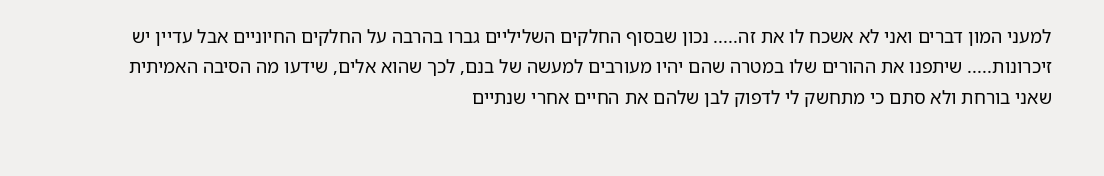למעני המון דברים ואני לא אשכח לו את זה..... נכון שבסוף החלקים השליליים גברו בהרבה על החלקים החיוניים אבל עדיין יש זיכרונות..... שיתפנו את ההורים שלו במטרה שהם יהיו מעורבים למעשה של בנם, לכך שהוא אלים, שידעו מה הסיבה האמיתית שאני בורחת ולא סתם כי מתחשק לי לדפוק לבן שלהם את החיים אחרי שנתיים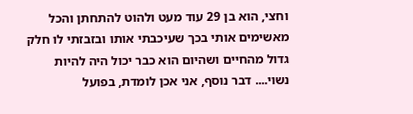וחצי, הוא בן 29 עוד מעט ולהוט להתחתן והכל מאשימים אותי בכך שעיכבתי אותו ובזבזתי לו חלק גדול מהחיים ושהיום הוא כבר יכול היה להיות נשוי.... דבר נוסף, אני אכן לומדת, בפועל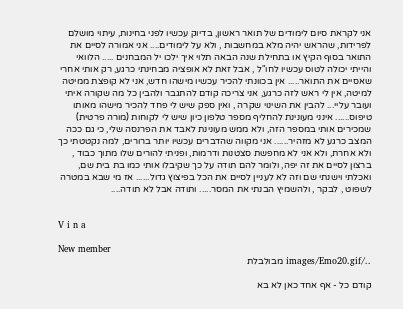אני לקראת סיום לימודים של תואר ראשון, בדיוק עכשיו לפני בחינות, עיתוי מושלם לפרידות, שהראש יהיה מלא במחשבות , ולא על לימודים.... אני אמורה לסיים את התואר בסוף הקיץ או בתחילת שנה הבאה תלוי איך ילכו יל המבחנים ..... הלוואי והייתי יכולה לטוס עכשיו לחו"ל , אבל זאת לא אופציה מבחינתי כרגע, רק אותי אחרי שאסיים את התואר..... אין בכוונתי להכיר עכשיו מישהו חדש, אני לא קופצת ממיטה למיטה, אין לי ראש לזה כרגע, אני צריכה קודם להתגבר ולהבין כל מה שקורה איתי ועובר עליי... להבין את השינוי שקרה , ואין ספק שיש לי פחד להכיר מישהו מאותו טיפוס...... אינני מעונינת להחליף מספר טלפון כיון שיש לי לקוחות (מורה פרטית) שמכירים אותי במספר הזה, ולא ממש מעונינת לאבד את הפרנסה שלי, כי גם ככה המצב כרגע לא מזהיר...... אני מקווה שהדברים עכשיו יותר ברורים, למה נקטטתי כך ולא אחרת, ולא אני לא מחפשת סצטנות ודרמות, ופניתי להורים שלו מתוך כבוד , ברצון לסיים את זה יפה, ולומר להם תודה על כך שקיבלו אותי כמו בת בית שם, ואכלתי וישנתי שם וזה לא לעניין לסיים את הכל בפיצוץ גדול...... אז מי שבא במטרה לשפוט , לבקר , ולהשמיץ הבנתי את המסר..... ותודה אבל לא תודה....


V i n a

New member
../images/Emo20.gif מבולבלת

קודם כל - אף אחד כאן לא בא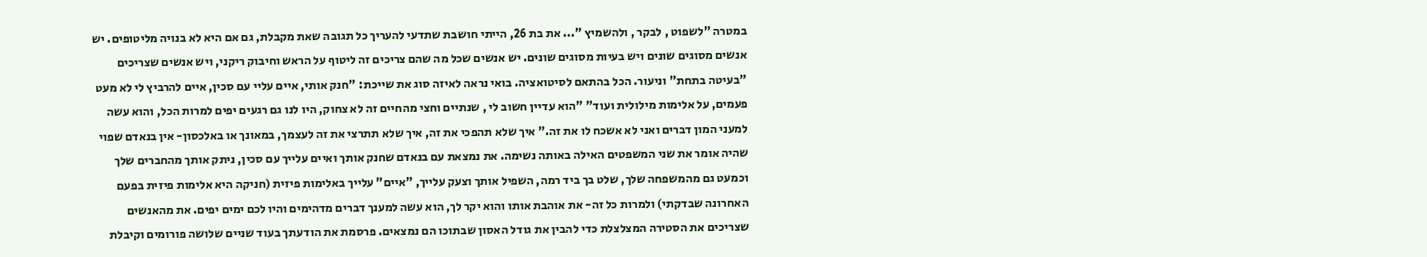במטרה "לשפוט , לבקר , ולהשמיץ "... את בת 26, הייתי חושבת שתדעי להעריך כל תגובה שאת מקבלת, גם אם היא לא בנויה מליטופים. יש אנשים מסוגים שונים ויש בעיות מסוגים שונים. יש אנשים שכל מה שהם צריכים זה ליטוף על הראש וחיבוק ריקני, ויש אנשים שצריכים "בעיטה בתחת" וניעור. הכל בהתאם לסיטואציה. בואי נראה לאיזה סוג את שייכת: "חנק אותי, איים עליי עם סכין, איים להרביץ לי לא מעט פעמים, על אלימות מילולית ועוד" "הוא עדיין חשוב לי , שנתיים וחצי מהחיים זה לא צחוק, היו לנו גם רגעים יפים למרות הכל, והוא עשה למעני המון דברים ואני לא אשכח לו את זה." איך שלא תהפכי את זה, איך שלא תתרצי את זה לעצמך, במאונך או באלכסון- אין בנאדם שפוי שהיה אומר את שני המשפטים האילה באותה נשימה. את נמצאת עם בנאדם שחנק אותך ואיים עלייך עם סכין, ניתק אותך מהחברים שלך וכמעט גם מהמשפחה שלך, שלט בך ביד רמה, השפיל אותך וצעק עלייך, "איים" עלייך באלימות פיזית (חניקה היא אלימות פיזית בפעם האחרונה שבדקתי) ולמרות כל זה- את אוהבת אותו והוא יקר לך, הוא עשה למענך דברים מדהימים והיו לכם ימים יפים. את מהאנשים שצריכים את הסטירה המצלצלת כדי להבין את גודל האסון שבתוכו הם נמצאים. פרסמת את הודעתך בעוד שניים שלושה פורומים וקיבלת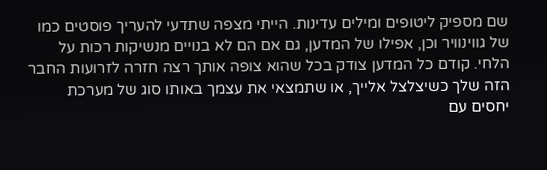שם מספיק ליטופים ומילים עדינות. הייתי מצפה שתדעי להעריך פוסטים כמו של גווינוויר וכן, אפילו של המדען, גם אם הם לא בנויים מנשיקות רכות על הלחי. קודם כל המדען צודק בכל שהוא צופה אותך רצה חזרה לזרועות החבר הזה שלך כשיצלצל אלייך, או שתמצאי את עצמך באותו סוג של מערכת יחסים עם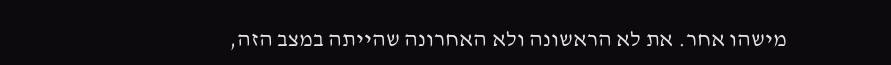מישהו אחר. את לא הראשונה ולא האחרונה שהייתה במצב הזה,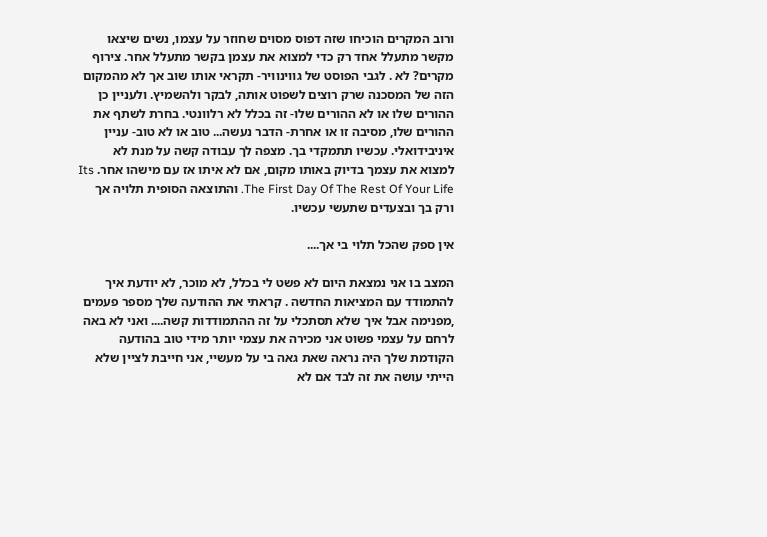ורוב המקרים הוכיחו שזה דפוס מסוים שחוזר על עצמו, נשים שיצאו מקשר מתעלל אחד רק כדי למצוא את עצמן בקשר מתעלל אחר. צירוף מקרים? לא . לגבי הפוסט של גווינוויר- תקראי אותו שוב אך לא מהמקום הזה של המסכנה שרק רוצים לשפוט אותה, לבקר ולהשמיץ. ולעניין כן ההורים שלו או לא ההורים שלו- זה בכלל לא רלוונטי. בחרת לשתף את ההורים שלו, מסיבה זו או אחרת- הדבר נעשה... טוב או לא טוב- עניין איניבידואלי. עכשיו תתמקדי בך. מצפה לך עבודה קשה על מנת לא למצוא את עצמך בדיוק באותו מקום, אם לא איתו אז עם מישהו אחר. Its The First Day Of The Rest Of Your Life. והתוצאה הסופית תלויה אך ורק בך ובצעדים שתעשי עכשיו.

אין ספק שהכל תלוי בי אך....

המצב בו אני נמצאת היום לא פשט לי בכלל, לא מוכר, לא יודעת איך להתמודד עם המציאות החדשה . קראתי את ההודעה שלך מספר פעמים ,מפנימה אבל איך שלא תסתכלי על זה ההתמודדות קשה.... ואני לא באה לרחם על עצמי פשוט אני מכירה את עצמי יותר מידי טוב בהודעה הקודמת שלך היה נראה שאת גאה בי על מעשיי, אני חייבת לציין שלא הייתי עושה את זה לבד אם לא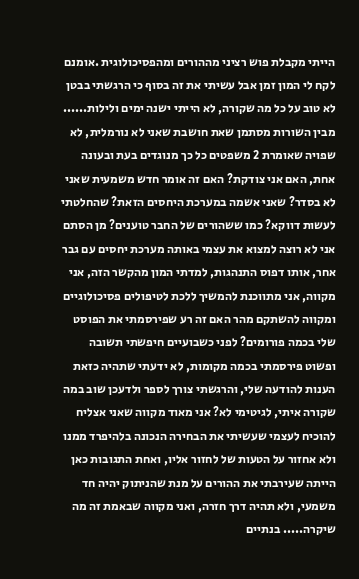הייתי מקבלת פוש רציני מההורים ומהפסיכולוגית .אומנם לקח לי המון זמן אבל עשיתי את זה בסוף כי הרגשתי בבטן לא טוב על כל מה שקורה, לא הייתי ישנה ימים ולילות...... מבין השורות מסתמן שאת חושבת שאני לא נורמלית, לא שפויה שאומרת 2 משפטים כל כך מנוגדים בעת ובעונה אחת, האם אני צודקת? האם זה אומר חדש משמעית שאני לא בסדר? שאני אשמה במערכת היחסים הזאת? שהחלטתי לעשות דווקא? כמו ששהורים של החבר טוענים? מן הסתם אני לא רוצה למצוא את עצמי באותה מערכת יחסים עם גבר אחר, אותו דפוס התנהגות, למדתי המון מהקשר הזה, אני מקווה, אני מתווכנת להמשיך ללכת לטיפולים פסיכולוגיים ומקווה להשתקם מהר האם זה רע שפירסמתי את הפוסט שלי בכמה פורומים? לפני כשבועיים חיפשתי תשובה ופשוט פירסמתי בכמה מקומות, לא ידעתי שתהיה כזאת הענות להודעה שלי, והרגשתי צורך לספר ולדעכן שוב במה שקורה איתי, לגיטימי לא? אני מאוד מקווה שאני אצליח להוכיח לעצמי שעשיתי את הבחירה הנכונה בלהיפרד ממנו ולא אחזור על הטעות של לחזור אליו, ואחת התגובות כאן הייתה שעירבתי את ההורים על מנת שהניתוק יהיה חד משמעי, ולא תהיה דרך חזרה, ואני מקווה שבאמת זה מה שיקרה..... בנתיים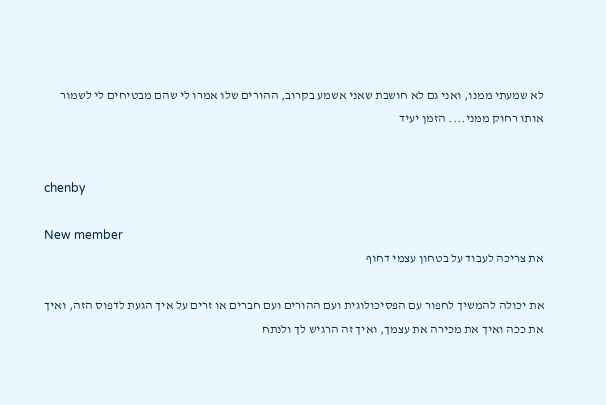לא שמעתי ממנו, ואני גם לא חושבת שאני אשמע בקרוב, ההורים שלו אמרו לי שהם מבטיחים לי לשמור אותו רחוק ממני.... הזמן יעיד


chenby

New member
את צריכה לעבוד על בטחון עצמי דחוף

את יכולה להמשיך לחפור עם הפסיכולוגית ועם ההורים ועם חברים או זרים על איך הגעת לדפוס הזה, ואיך את ככה ואיך את מכירה את עצמך, ואיך זה הרגיש לך ולנתח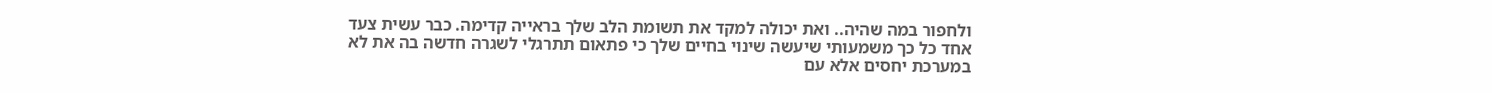ולחפור במה שהיה.. ואת יכולה למקד את תשומת הלב שלך בראייה קדימה. כבר עשית צעד אחד כל כך משמעותי שיעשה שינוי בחיים שלך כי פתאום תתרגלי לשגרה חדשה בה את לא במערכת יחסים אלא עם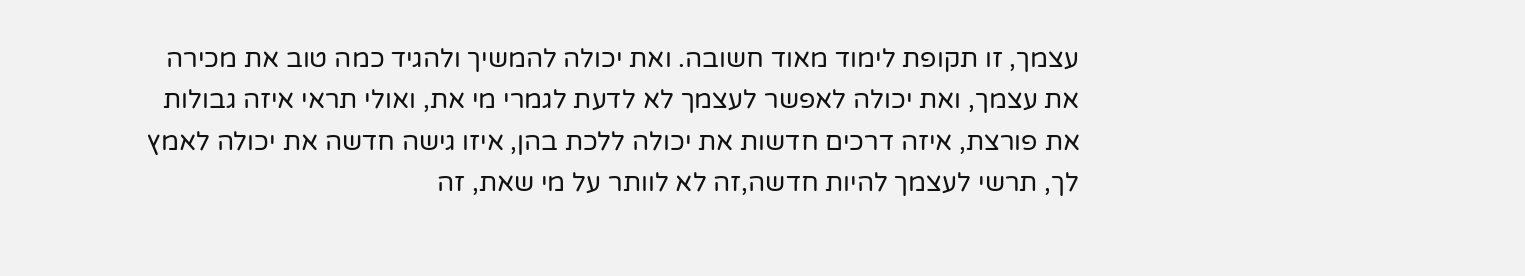עצמך, זו תקופת לימוד מאוד חשובה. ואת יכולה להמשיך ולהגיד כמה טוב את מכירה את עצמך, ואת יכולה לאפשר לעצמך לא לדעת לגמרי מי את, ואולי תראי איזה גבולות את פורצת, איזה דרכים חדשות את יכולה ללכת בהן, איזו גישה חדשה את יכולה לאמץ לך, תרשי לעצמך להיות חדשה,זה לא לוותר על מי שאת, זה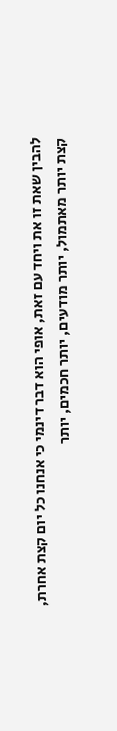להבין שאת זו את ויחד עם זאת, אופי הוא דבר דינמי כי אנחנו כל יום קצת אחרת, קצת יותר מאתמול, יותר מודעים, יותר חכמים, יותר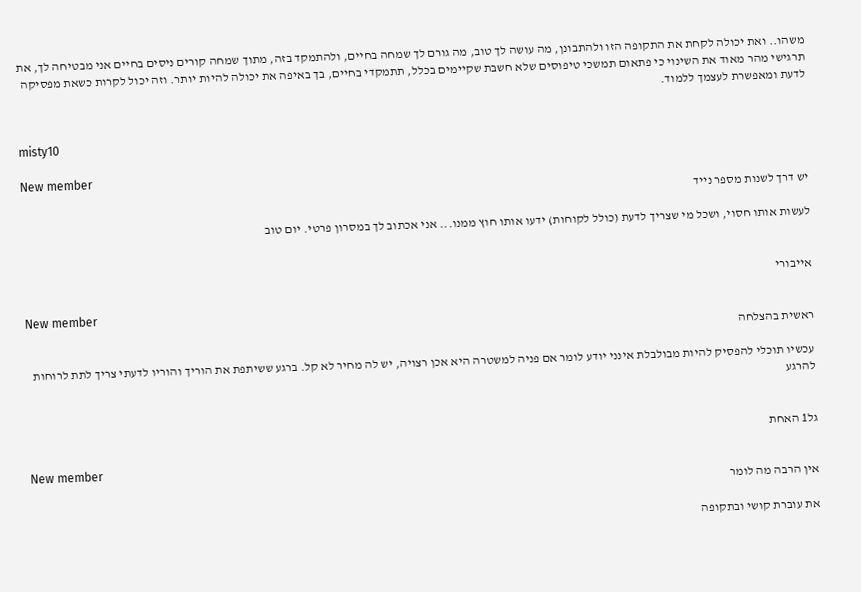משהו.. ואת יכולה לקחת את התקופה הזו ולהתבונן, מה עושה לך טוב, מה גורם לך שמחה בחיים, ולהתמקד בזה, מתוך שמחה קורים ניסים בחיים אני מבטיחה לך, את תרגישי מהר מאוד את השינוי כי פתאום תמשכי טיפוסים שלא חשבת שקיימים בכלל, תתמקדי בחיים, בך באיפה את יכולה להיות יותר. וזה יכול לקרות כשאת מפסיקה לדעת ומאפשרת לעצמך ללמוד.


misty10

New member
יש דרך לשנות מספר נייד

לעשות אותו חסוי, ושכל מי שצריך לדעת (כולל לקוחות) ידעו אותו חוץ ממנו... אני אכתוב לך במסרון פרטי. יום טוב


אייבורי

New member
ראשית בהצלחה

עכשיו תוכלי להפסיק להיות מבולבלת אינני יודע לומר אם פניה למשטרה היא אכן רצויה, יש לה מחיר לא קל. ברגע ששיתפת את הוריך והוריו לדעתי צריך לתת לרוחות להרגע


גל1 האחת

New member
אין הרבה מה לומר

את עוברת קושי ובתקופה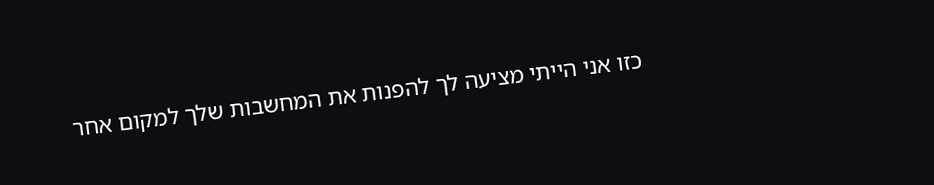כזו אני הייתי מציעה לך להפנות את המחשבות שלך למקום אחר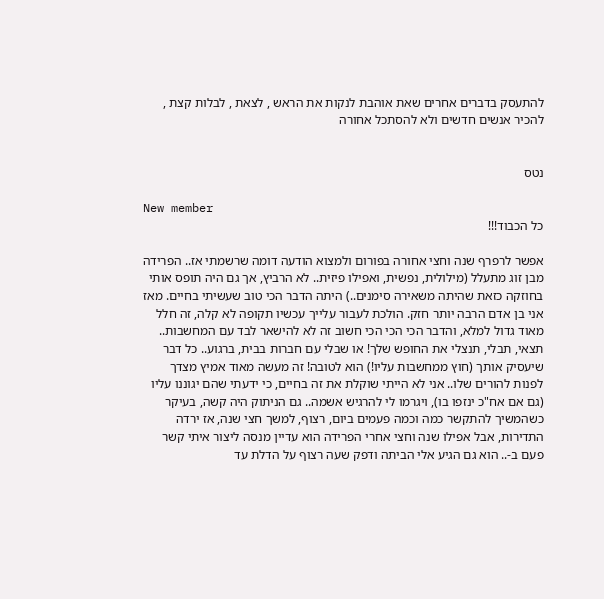להתעסק בדברים אחרים שאת אוהבת לנקות את הראש , לצאת , לבלות קצת , להכיר אנשים חדשים ולא להסתכל אחורה


נטס

New member
כל הכבוד!!!

אפשר לרפרף שנה וחצי אחורה בפורום ולמצוא הודעה דומה שרשמתי אז.. הפרידה מבן זוג מתעלל (מילולית, נפשית, ואפילו פיזית.. לא הרביץ, אך גם היה תופס אותי בחוזקה כזאת שהיתה משאירה סימנים..) היתה הדבר הכי טוב שעשיתי בחיים. מאז אני בן אדם הרבה יותר חזק. הולכת לעבור עלייך עכשיו תקופה לא קלה, זה חלל מאוד גדול למלא, והדבר הכי הכי הכי חשוב זה לא להישאר לבד עם המחשבות.. תצאי, תבלי, תנצלי את החופש שלך! או שבלי עם חברות בבית, ברגוע.. כל דבר שיעסיק אותך (חוץ ממחשבות עליו!) הוא לטובה! זה מעשה מאוד אמיץ מצדך לפנות להורים שלו.. אני לא הייתי שוקלת את זה בחיים, כי ידעתי שהם יגוננו עליו (גם אם אח"כ ינזפו בו), ויגרמו לי להרגיש אשמה.. גם הניתוק היה קשה, בעיקר כשהמשיך להתקשר כמה וכמה פעמים ביום, רצוף, למשך חצי שנה, אז ירדה התדירות, אבל אפילו שנה וחצי אחרי הפרידה הוא עדיין מנסה ליצור איתי קשר פעם ב-.. הוא גם הגיע אלי הביתה ודפק שעה רצוף על הדלת עד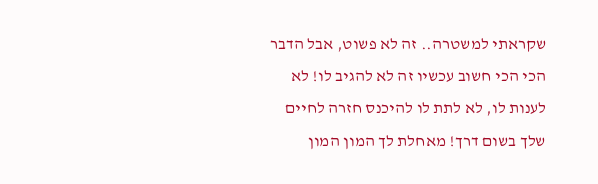שקראתי למשטרה.. זה לא פשוט, אבל הדבר הכי הכי חשוב עכשיו זה לא להגיב לו! לא לענות לו, לא לתת לו להיכנס חזרה לחיים שלך בשום דרך! מאחלת לך המון המון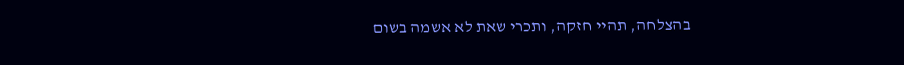בהצלחה, תהיי חזקה, ותכרי שאת לא אשמה בשום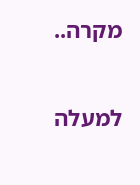מקרה..

למעלה